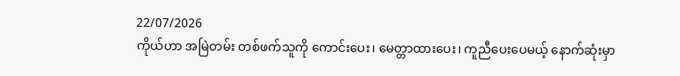22/07/2026
ကိုယ်ဟာ အမြဲတမ်း တစ်ဖက်သူကို ကောင်းပေး၊ မေတ္တာထားပေး၊ ကူညီပေးပေမယ့် နောက်ဆုံးမှာ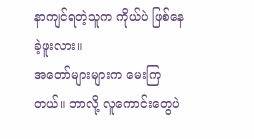နာကျင်ရတဲ့သူက ကိုယ်ပဲ ဖြစ်နေခဲ့ဖူးလား။
အတော်များများက မေးကြတယ်။ ဘာလို့ လူကောင်းတွေပဲ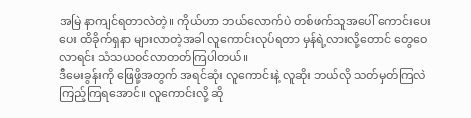အမြဲ နာကျင်ရတာလဲတဲ့။ ကိုယ်ဟာ ဘယ်လောက်ပဲ တစ်ဖက်သူအပေါ် ကောင်းပေးပေး ထိခိုက်ရှနာ များလာတဲ့အခါ လူကောင်းလုပ်ရတာ မှန်ရဲ့လားလို့တောင် တွေဝေလာရင်း သံသယဝင်လာတတ်ကြပါတယ်။
ဒီမေးခွန်းကို ဖြေဖို့အတွက် အရင်ဆုံး လူကောင်းနဲ့ လူဆိုး ဘယ်လို သတ်မှတ်ကြလဲ ကြည့်ကြရအောင်။ လူကောင်းလို့ ဆို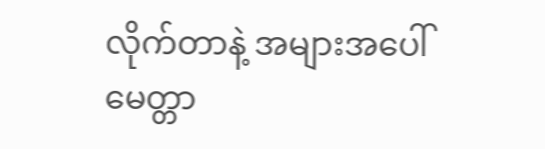လိုက်တာနဲ့ အများအပေါ် မေတ္တာ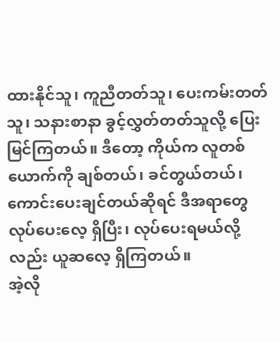ထားနိုင်သူ၊ ကူညီတတ်သူ၊ ပေးကမ်းတတ်သူ၊ သနားစာနာ ခွင့်လွှတ်တတ်သူလို့ ပြေးမြင်ကြတယ်။ ဒီတော့ ကိုယ်က လူတစ်ယောက်ကို ချစ်တယ်၊ ခင်တွယ်တယ်၊ ကောင်းပေးချင်တယ်ဆိုရင် ဒီအရာတွေ လုပ်ပေးလေ့ ရှိပြီး၊ လုပ်ပေးရမယ်လို့လည်း ယူဆလေ့ ရှိကြတယ်။
အဲ့လို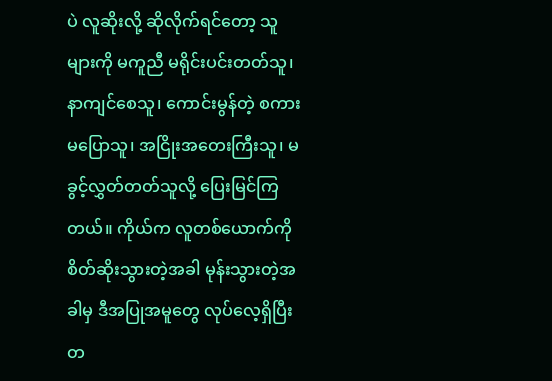ပဲ လူဆိုးလို့ ဆိုလိုက်ရင်တော့ သူများကို မကူညီ မရိုင်းပင်းတတ်သူ၊ နာကျင်စေသူ၊ ကောင်းမွန်တဲ့ စကားမပြောသူ၊ အငြိုးအတေးကြီးသူ၊ မခွင့်လွှတ်တတ်သူလို့ ပြေးမြင်ကြတယ်။ ကိုယ်က လူတစ်ယောက်ကို စိတ်ဆိုးသွားတဲ့အခါ မုန်းသွားတဲ့အခါမှ ဒီအပြုအမူတွေ လုပ်လေ့ရှိပြီး တ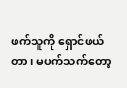ဖက်သူကို ရှောင်ဖယ်တာ၊ မပက်သက်တော့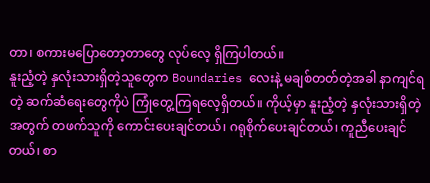တာ၊ စကားမပြောတော့တာတွေ လုပ်လေ့ ရှိကြပါတယ်။
နူးညံ့တဲ့ နှလုံးသားရှိတဲ့သူတွေက Boundaries လေးနဲ့ မချစ်တတ်တဲ့အခါ နာကျင်ရတဲ့ ဆက်ဆံရေးတွေကိုပဲ ကြုံတွေ့ကြရလေ့ရှိတယ်။ ကိုယ့်မှာ နူးညံ့တဲ့ နှလုံးသားရှိတဲ့အတွက် တဖက်သူကို ကောင်းပေးချင်တယ်၊ ဂရုစိုက်ပေးချင်တယ်၊ ကူညီပေးချင်တယ်၊ စာ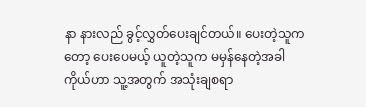နာ နားလည် ခွင့်လွှတ်ပေးချင်တယ်။ ပေးတဲ့သူကတော့ ပေးပေမယ့် ယူတဲ့သူက မမှန်နေတဲ့အခါ ကိုယ်ဟာ သူ့အတွက် အသုံးချစရာ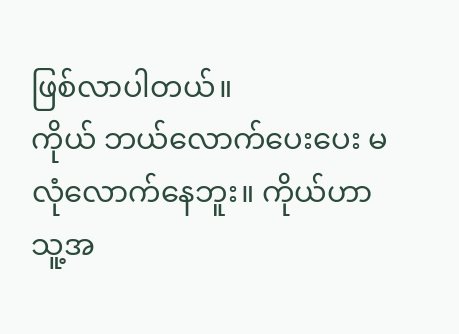ဖြစ်လာပါတယ်။
ကိုယ် ဘယ်လောက်ပေးပေး မလုံလောက်နေဘူး။ ကိုယ်ဟာ သူ့အ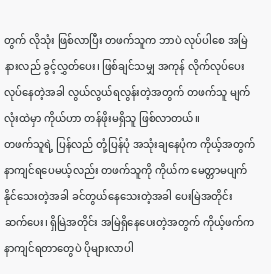တွက် လိုသုံး ဖြစ်လာပြီး တဖက်သူက ဘာပဲ လုပ်ပါစေ အမြဲ နားလည် ခွင့်လွှတ်ပေး၊ ဖြစ်ချင်သမျှ အကုန် လိုက်လုပ်ပေး လုပ်နေတဲ့အခါ လွယ်လွယ်ရလွန်းတဲ့အတွက် တဖက်သူ မျက်လုံးထဲမှာ ကိုယ်ဟာ တန်ဖိုးမရှိသူ ဖြစ်လာတယ်။
တဖက်သူရဲ့ ပြန်လည် တုံ့ပြန်ပုံ အသုံးချနေပုံက ကိုယ့်အတွက် နာကျင်ရပေမယ့်လည်း တဖက်သူကို ကိုယ်က မေတ္တာမပျက်နိုင်သေးတဲ့အခါ ခင်တွယ်နေသေးတဲ့အခါ ပေးမြဲအတိုင်း ဆက်ပေး၊ ရှိမြဲအတိုင်း အမြဲရှိနေပေးတဲ့အတွက် ကိုယ့်ဖက်က နာကျင်ရတာတွေပဲ ပိုများလာပါ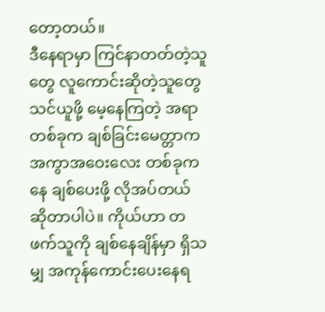တော့တယ်။
ဒီနေရာမှာ ကြင်နာတတ်တဲ့သူတွေ လူကောင်းဆိုတဲ့သူတွေ သင်ယူဖို့ မေ့နေကြတဲ့ အရာတစ်ခုက ချစ်ခြင်းမေတ္တာက အကွာအဝေးလေး တစ်ခုကနေ ချစ်ပေးဖို့ လိုအပ်တယ် ဆိုတာပါပဲ။ ကိုယ်ဟာ တဖက်သူကို ချစ်နေချိန်မှာ ရှိသမျှ အကုန်ကောင်းပေးနေရ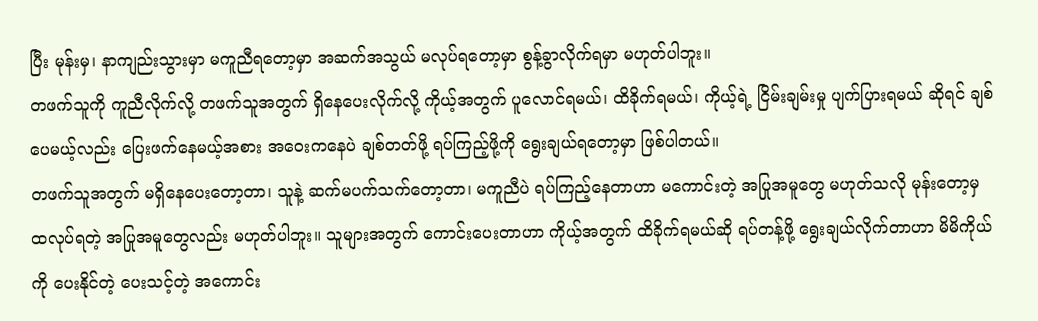ပြီး မုန်းမှ၊ နာကျည်းသွားမှာ မကူညီရတော့မှာ အဆက်အသွယ် မလုပ်ရတော့မှာ စွန့်ခွာလိုက်ရမှာ မဟုတ်ပါဘူး။
တဖက်သူကို ကူညီလိုက်လို့ တဖက်သူအတွက် ရှိနေပေးလိုက်လို့ ကိုယ့်အတွက် ပူလောင်ရမယ်၊ ထိခိုက်ရမယ်၊ ကိုယ့်ရဲ့ ငြိမ်းချမ်းမှု ပျက်ပြားရမယ် ဆိုရင် ချစ်ပေမယ့်လည်း ပြေးဖက်နေမယ့်အစား အဝေးကနေပဲ ချစ်တတ်ဖို့ ရပ်ကြည့်ဖို့ကို ရွေးချယ်ရတော့မှာ ဖြစ်ပါတယ်။
တဖက်သူအတွက် မရှိနေပေးတော့တာ၊ သူနဲ့ ဆက်မပက်သက်တော့တာ၊ မကူညီပဲ ရပ်ကြည့်နေတာဟာ မကောင်းတဲ့ အပြုအမူတွေ မဟုတ်သလို မုန်းတော့မှ ထလုပ်ရတဲ့ အပြုအမူတွေလည်း မဟုတ်ပါဘူး။ သူများအတွက် ကောင်းပေးတာဟာ ကိုယ့်အတွက် ထိခိုက်ရမယ်ဆို ရပ်တန့်ဖို့ ရွေးချယ်လိုက်တာဟာ မိမိကိုယ်ကို ပေးနိုင်တဲ့ ပေးသင့်တဲ့ အကောင်း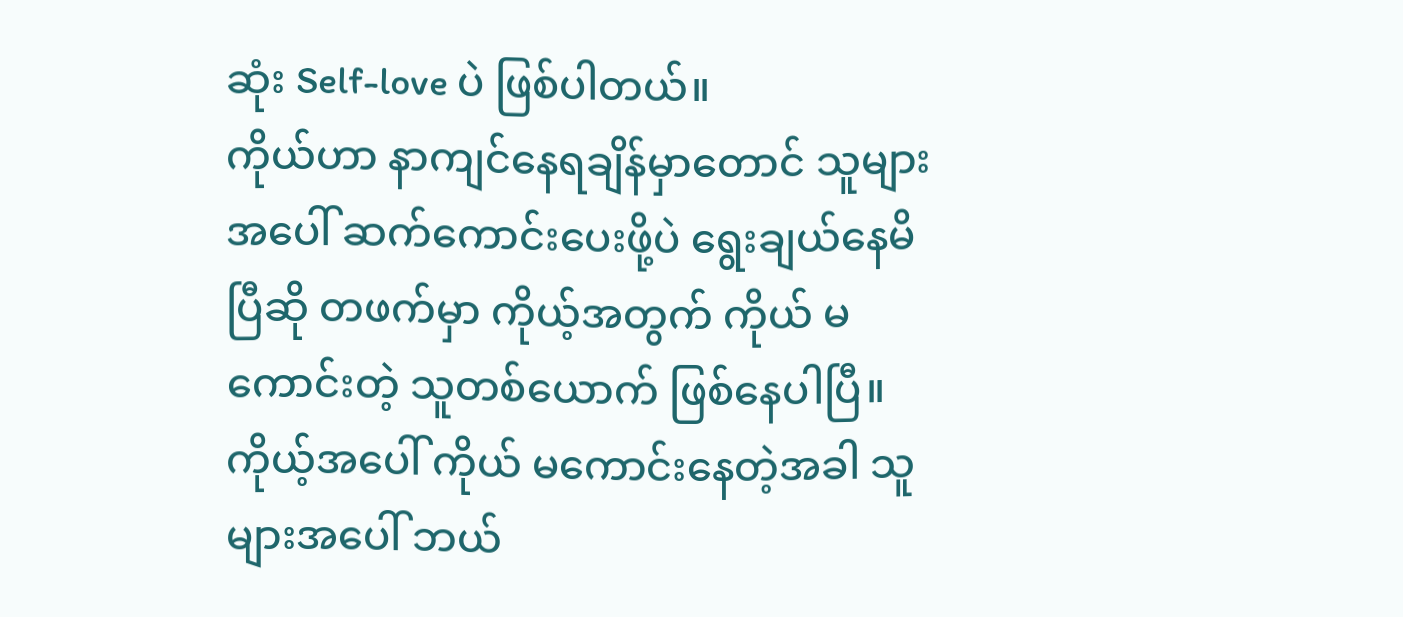ဆုံး Self-love ပဲ ဖြစ်ပါတယ်။
ကိုယ်ဟာ နာကျင်နေရချိန်မှာတောင် သူများအပေါ် ဆက်ကောင်းပေးဖို့ပဲ ရွေးချယ်နေမိပြီဆို တဖက်မှာ ကိုယ့်အတွက် ကိုယ် မကောင်းတဲ့ သူတစ်ယောက် ဖြစ်နေပါပြီ။ ကိုယ့်အပေါ် ကိုယ် မကောင်းနေတဲ့အခါ သူများအပေါ် ဘယ်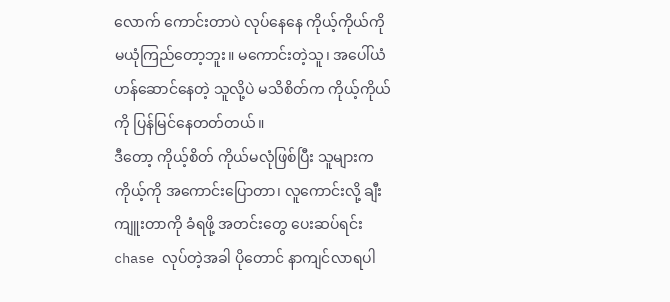လောက် ကောင်းတာပဲ လုပ်နေနေ ကိုယ့်ကိုယ်ကို မယုံကြည်တော့ဘူး။ မကောင်းတဲ့သူ၊ အပေါ်ယံ ဟန်ဆောင်နေတဲ့ သူလို့ပဲ မသိစိတ်က ကိုယ့်ကိုယ်ကို ပြန်မြင်နေတတ်တယ်။
ဒီတော့ ကိုယ့်စိတ် ကိုယ်မလုံဖြစ်ပြီး သူများက ကိုယ့်ကို အကောင်းပြောတာ၊ လူကောင်းလို့ ချီးကျူးတာကို ခံရဖို့ အတင်းတွေ ပေးဆပ်ရင်း chase လုပ်တဲ့အခါ ပိုတောင် နာကျင်လာရပါ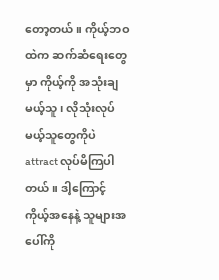တော့တယ်။ ကိုယ့်ဘဝထဲက ဆက်ဆံရေးတွေမှာ ကိုယ့်ကို အသုံးချမယ့်သူ၊ လိုသုံးလုပ်မယ့်သူတွေကိုပဲ attract လုပ်မိကြပါတယ်။ ဒါ့ကြောင့် ကိုယ့်အနေနဲ့ သူများအပေါ်ကို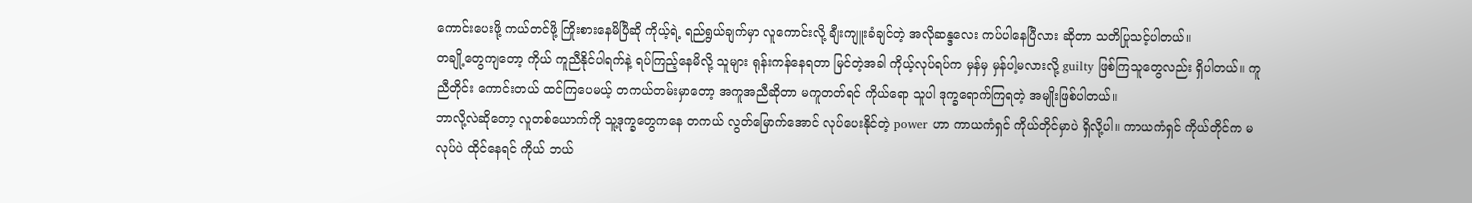ကောင်းပေးဖို့ ကယ်တင်ဖို့ ကြိုးစားနေမိပြီဆို ကိုယ့်ရဲ့ ရည်ရွယ်ချက်မှာ လူကောင်းလို့ ချီးကျူးခံချင်တဲ့ အလိုဆန္ဒလေး ကပ်ပါနေပြီလား ဆိုတာ သတိပြုသင့်ပါတယ်။
တချို့တွေကျတော့ ကိုယ် ကူညီနိုင်ပါရက်နဲ့ ရပ်ကြည့်နေမိလို့ သူများ ရုန်းကန်နေရတာ မြင်တဲ့အခါ ကိုယ့်လုပ်ရပ်က မှန်မှ မှန်ပါ့မလားလို့ guilty ဖြစ်ကြသူတွေလည်း ရှိပါတယ်။ ကူညီတိုင်း ကောင်းတယ် ထင်ကြပေမယ့် တကယ်တမ်းမှာတော့ အကူအညီဆိုတာ မကူတတ်ရင် ကိုယ်ရော သူပါ ဒုက္ခရောက်ကြရတဲ့ အမျိုးဖြစ်ပါတယ်။
ဘာလို့လဲဆိုတော့ လူတစ်ယောက်ကို သူ့ဒုက္ခတွေကနေ တကယ် လွတ်မြောက်အောင် လုပ်ပေးနိုင်တဲ့ power ဟာ ကာယကံရှင် ကိုယ်တိုင်မှာပဲ ရှိလို့ပါ။ ကာယကံရှင် ကိုယ်တိုင်က မလုပ်ပဲ ထိုင်နေရင် ကိုယ် ဘယ်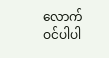လောက် ဝင်ပါပါ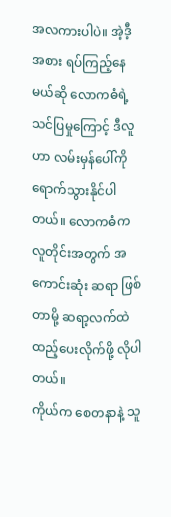အလကားပါပဲ။ အဲ့ဒီ့အစား ရပ်ကြည့်နေမယ်ဆို လောကဓံရဲ့ သင်ပြမှုကြောင့် ဒီလူဟာ လမ်းမှန်ပေါ်ကို ရောက်သွားနိုင်ပါတယ်။ လောကဓံက လူတိုင်းအတွက် အကောင်းဆုံး ဆရာ ဖြစ်တာမို့ ဆရာ့လက်ထဲ ထည့်ပေးလိုက်ဖို့ လိုပါတယ်။
ကိုယ်က စေတနာနဲ့ သူ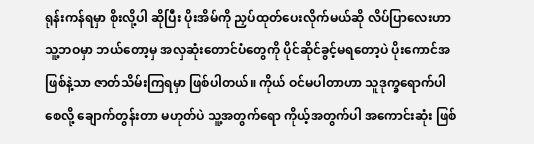ရုန်းကန်ရမှာ စိုးလို့ပါ ဆိုပြီး ပိုးအိမ်ကို ညှပ်ထုတ်ပေးလိုက်မယ်ဆို လိပ်ပြာလေးဟာ သူ့ဘဝမှာ ဘယ်တော့မှ အလှဆုံးတောင်ပံတွေကို ပိုင်ဆိုင်ခွင့်မရတော့ပဲ ပိုးကောင်အဖြစ်နဲ့သာ ဇာတ်သိမ်းကြရမှာ ဖြစ်ပါတယ်။ ကိုယ် ဝင်မပါတာဟာ သူဒုက္ခရောက်ပါစေလို့ ချောက်တွန်းတာ မဟုတ်ပဲ သူ့အတွက်ရော ကိုယ့်အတွက်ပါ အကောင်းဆုံး ဖြစ်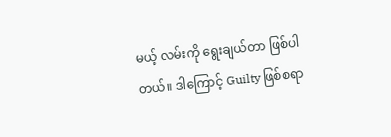မယ့် လမ်းကို ရွေးချယ်တာ ဖြစ်ပါတယ်။ ဒါကြောင့် Guilty ဖြစ်စရာ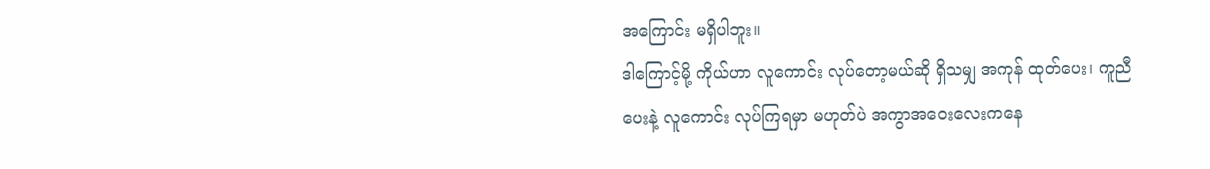အကြောင်း မရှိပါဘူး။
ဒါကြောင့်မို့ ကိုယ်ဟာ လူကောင်း လုပ်တော့မယ်ဆို ရှိသမျှ အကုန် ထုတ်ပေး၊ ကူညီပေးနဲ့ လူကောင်း လုပ်ကြရမှာ မဟုတ်ပဲ အကွာအဝေးလေးကနေ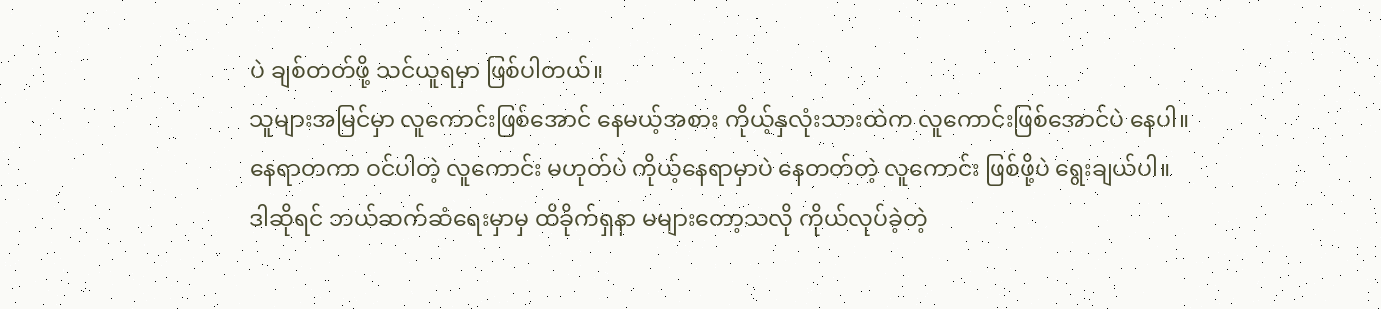ပဲ ချစ်တတ်ဖို့ သင်ယူရမှာ ဖြစ်ပါတယ်။
သူများအမြင်မှာ လူကောင်းဖြစ်အောင် နေမယ့်အစား ကိုယ့်နှလုံးသားထဲက လူကောင်းဖြစ်အောင်ပဲ နေပါ။
နေရာတကာ ဝင်ပါတဲ့ လူကောင်း မဟုတ်ပဲ ကိုယ့်နေရာမှာပဲ နေတတ်တဲ့ လူကောင်း ဖြစ်ဖို့ပဲ ရွေးချယ်ပါ။
ဒါဆိုရင် ဘယ်ဆက်ဆံရေးမှာမှ ထိခိုက်ရှနာ မများတော့သလို ကိုယ်လုပ်ခဲ့တဲ့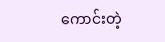ကောင်းတဲ့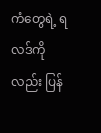ကံတွေရဲ့ ရလဒ်ကိုလည်း ပြန်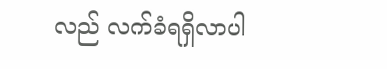လည် လက်ခံရရှိလာပါ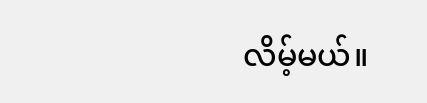လိမ့်မယ်။